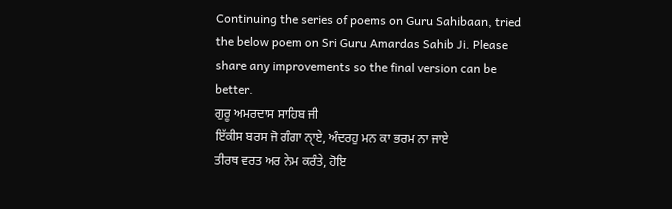Continuing the series of poems on Guru Sahibaan, tried the below poem on Sri Guru Amardas Sahib Ji. Please share any improvements so the final version can be better.
ਗੁਰੂ ਅਮਰਦਾਸ ਸਾਹਿਬ ਜੀ
ਇੱਕੀਸ ਬਰਸ ਜੋ ਗੰਗਾ ਨੑਾਏ, ਅੰਦਰਹੁ ਮਨ ਕਾ ਭਰਮ ਨਾ ਜਾਏ
ਤੀਰਥ ਵਰਤ ਅਰ ਨੇਮ ਕਰੰਤੇ, ਹੋਇ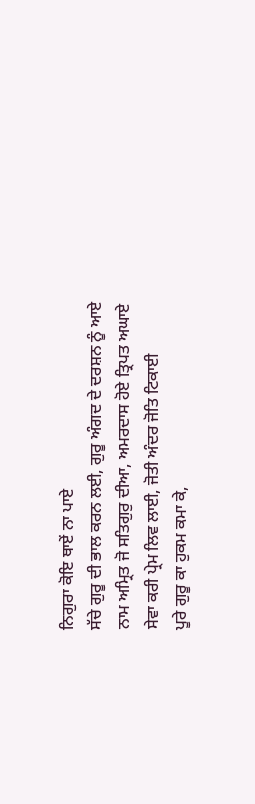ਨਿਗੁਰਾ ਕੋਇ ਥਾਏਂ ਨਾ ਪਾਏ
ਸੱਚੇ ਗੁਰੂ ਦੀ ਭਾਲ ਕਰਨ ਲਈ, ਗੁਰੂ ਅੰਗਦ ਦੇ ਦਰਸ਼ਨ ਨੂੰ ਆਏ
ਨਾਮ ਅਮ੍ਰਿਤ ਜੋ ਸਤਿਗੁਰੁ ਦੀਆ, ਅਮਰਦਾਸ ਹੋਏ ਤ੍ਰਿਪਤ ਅਘਾਏ
ਸੇਵਾ ਕਰੀ ਪ੍ਰੇਮ ਲਿਵ ਲਾਈ, ਜੋਤੀ ਅੰਦਰ ਜੋਤਿ ਟਿਕਾਈ
ਪੂਰੇ ਗੁਰੂ ਕਾ ਹੁਕਮ ਕਮਾ ਕੇ,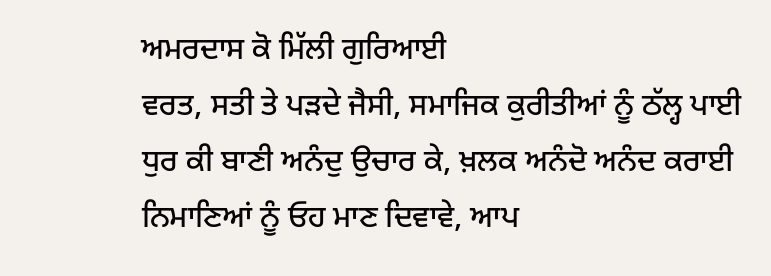ਅਮਰਦਾਸ ਕੋ ਮਿੱਲੀ ਗੁਰਿਆਈ
ਵਰਤ, ਸਤੀ ਤੇ ਪੜਦੇ ਜੈਸੀ, ਸਮਾਜਿਕ ਕੁਰੀਤੀਆਂ ਨੂੰ ਠੱਲ੍ਹ ਪਾਈ
ਧੁਰ ਕੀ ਬਾਣੀ ਅਨੰਦੁ ਉਚਾਰ ਕੇ, ਖ਼ਲਕ ਅਨੰਦੋ ਅਨੰਦ ਕਰਾਈ
ਨਿਮਾਣਿਆਂ ਨੂੰ ਓਹ ਮਾਣ ਦਿਵਾਵੇ, ਆਪ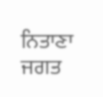ਨਿਤਾਣਾ ਜਗਤ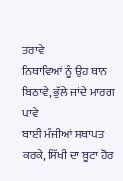ਤਰਾਵੇ
ਨਿਥਾਵਿਆਂ ਨੂੰ ਉਹ ਥਾਨ ਬਿਠਾਵੇ, ਭੁੱਲੇ ਜਾਂਦੇ ਮਾਰਗ ਪਾਵੇ
ਬਾਈ ਮੰਜੀਆਂ ਸਥਾਪਤ ਕਰਕੇ, ਸਿੱਖੀ ਦਾ ਬੂਟਾ ਹੋਰ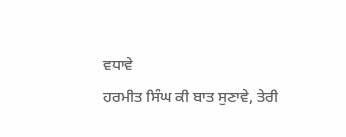ਵਧਾਵੇ
ਹਰਮੀਤ ਸਿੰਘ ਕੀ ਬਾਤ ਸੁਣਾਵੇ, ਤੇਰੀ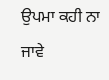ਉਪਮਾ ਕਹੀ ਨਾ ਜਾਵੇ